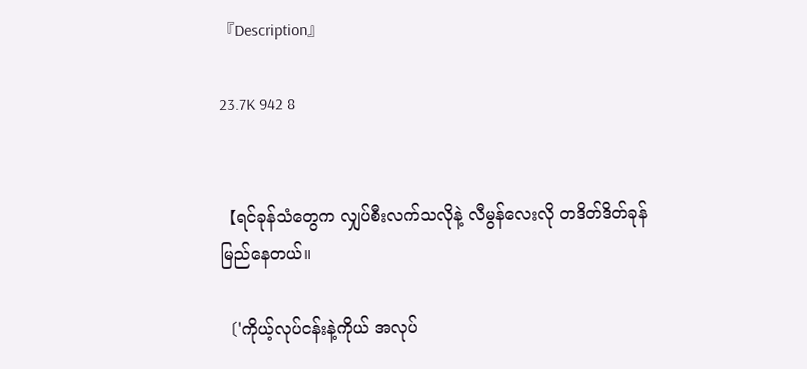『Description』

23.7K 942 8


【ရင်ခုန်သံတွေက လျှပ်စီးလက်သလိုနဲ့ လီမွန်လေးလို တဒိတ်ဒိတ်ခုန်မြည်နေတယ်။

〔'ကိုယ့်လုပ်ငန်းနဲ့ကိုယ် အလုပ်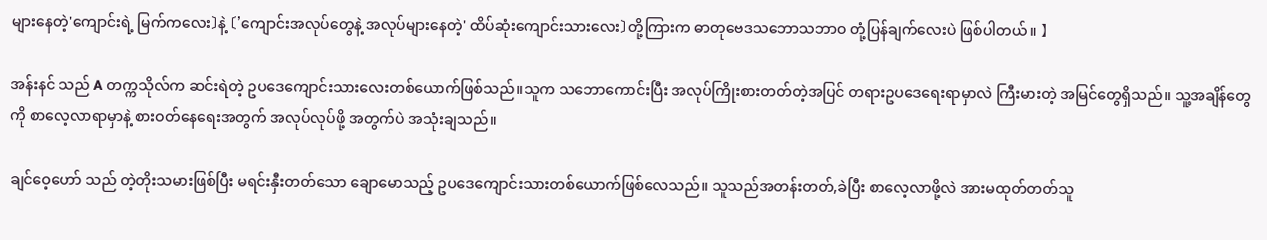များနေတဲ့'ကျောင်းရဲ့ မြက်ကလေး〕နဲ့ 〔'ကျောင်းအလုပ်တွေနဲ့ အလုပ်များနေတဲ့' ထိပ်ဆုံးကျောင်းသားလေး〕တို့ကြားက ဓာတုဗေဒသဘောသဘာဝ တုံ့ပြန်ချက်လေးပဲ ဖြစ်ပါတယ်။ 】

အန်းနင် သည် A တက္ကသိုလ်က ဆင်းရဲတဲ့ ဥပဒေကျောင်းသားလေးတစ်ယောက်ဖြစ်သည်။သူက သဘောကောင်းပြီး အလုပ်ကြိုးစားတတ်တဲ့အပြင် တရားဥပဒေရေးရာမှာလဲ ကြီးမားတဲ့ အမြင်တွေရှိသည်။ သူ့အချိန်တွေကို စာလေ့လာရာမှာနဲ့ စားဝတ်နေရေးအတွက် အလုပ်လုပ်ဖို့ အတွက်ပဲ အသုံးချသည်။

ချင်ဝေ့ဟော် သည် တဲ့တိုးသမားဖြစ်ပြီး မရင်းနှီးတတ်သော ချောမောသည့် ဥပဒေကျောင်းသားတစ်ယောက်ဖြစ်လေသည်။ သူသည်အတန်းတတ်,ခဲပြီး စာလေ့လာဖို့လဲ အားမထုတ်တတ်သူ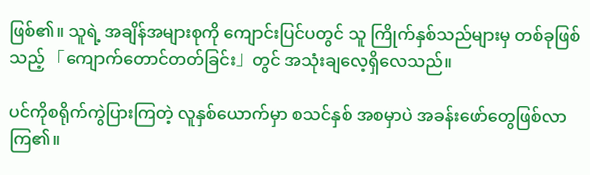ဖြစ်၏။ သူရဲ့ အချိန်အများစုကို ကျောင်းပြင်ပတွင် သူ ကြိုက်နှစ်သည်များမှ တစ်ခုဖြစ်သည့် 「ကျောက်တောင်တတ်ခြင်း」တွင် အသုံးချလေ့ရှိလေသည်။

ပင်ကိုစရိုက်ကွဲပြားကြတဲ့ လူနှစ်ယောက်မှာ စသင်နှစ် အစမှာပဲ အခန်းဖော်တွေဖြစ်လာကြ၏။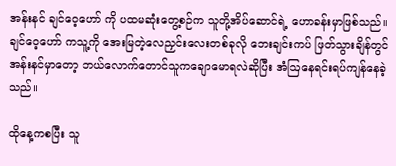အန်းနင် ချင်ဝေ့ဟော် ကို ပထမဆုံးတွေ့စဉ်က သူတို့အိပ်ဆောင်ရဲ့ ဟောခန်းမှာဖြစ်သည်။ ချင်ဝေ့ဟော် ကသူ့ကို အေးမြတဲ့လေညှင်းလေးတစ်ခုလို ဘေးချင်းကပ် ဖြတ်သွားချိန်တွင် အန်းနင်မှာတော့ ဘယ်လောက်တောင်သူကချောမောရလဲဆိုပြီး အံဩနေရင်းရပ်ကျန်နေခဲ့သည်။

ထိုနေ့ကစပြီး သူ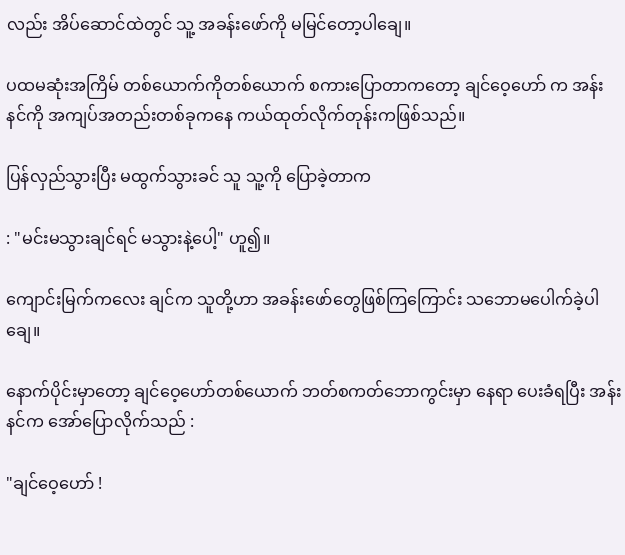လည်း အိပ်ဆောင်ထဲတွင် သူ့ အခန်းဖော်ကို မမြင်တော့ပါချေ။

ပထမဆုံးအကြိမ် တစ်ယောက်ကိုတစ်ယောက် စကားပြောတာကတော့ ချင်ဝေ့ဟော် က အန်းနင်ကို အကျပ်အတည်းတစ်ခုကနေ ကယ်ထုတ်လိုက်တုန်းကဖြစ်သည်။

ပြန်လှည်သွားပြီး မထွက်သွားခင် သူ သူ့ကို ပြောခဲ့တာက

: "မင်းမသွားချင်ရင် မသွားနဲ့ပေါ့" ဟူ၍။

ကျောင်းမြက်ကလေး ချင်က သူတို့ဟာ အခန်းဖော်တွေဖြစ်ကြကြောင်း သဘောမပေါက်ခဲ့ပါချေ။

နောက်ပိုင်းမှာတော့ ချင်ဝေ့ဟော်တစ်ယောက် ဘတ်စကတ်ဘောကွင်းမှာ နေရာ ပေးခံရပြီး အန်းနင်က အော်ပြောလိုက်သည် :

"ချင်ဝေ့ဟော် !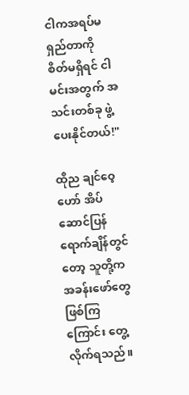ငါကအရပ်မရှည်တာကို စိတ်မရှိရင် ငါမင်းအတွက် အသင်းတစ်ခု ဖွဲ့ပေးနိုင်တယ်!"

ထိုည ချင်ဝေ့ဟော် အိပ်ဆောင်ပြန်ရောက်ချိန်တွင်တော့ သူတို့က အခန်းဖော်တွေဖြစ်ကြကြောင်း တွေ့လိုက်ရသည်။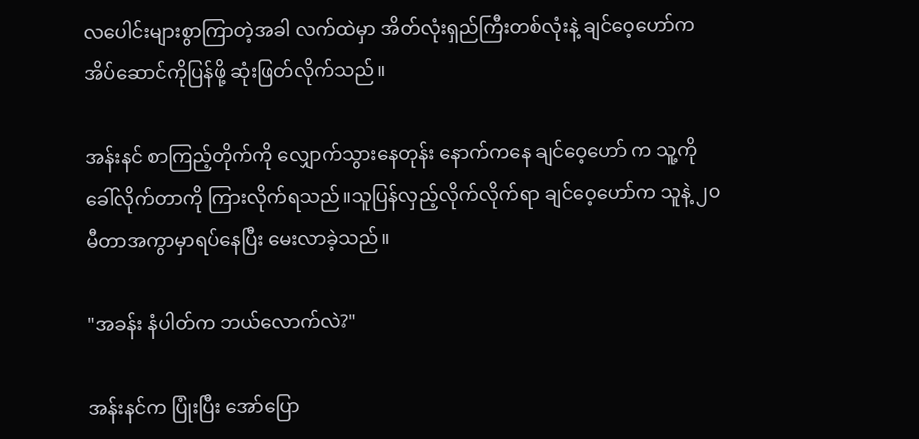လပေါင်းများစွာကြာတဲ့အခါ လက်ထဲမှာ အိတ်လုံးရှည်ကြီးတစ်လုံးနဲ့ ချင်ဝေ့ဟော်က အိပ်ဆောင်ကိုပြန်ဖို့ ဆုံးဖြတ်လိုက်သည်။

အန်းနင် စာကြည့်တိုက်ကို လျှောက်သွားနေတုန်း နောက်ကနေ ချင်ဝေ့ဟော် က သူ့ကို ခေါ်လိုက်တာကို ကြားလိုက်ရသည်။သူပြန်လှည့်လိုက်လိုက်ရာ ချင်ဝေ့ဟော်က သူနဲ့ ၂၀မီတာအကွာမှာရပ်နေပြီး မေးလာခဲ့သည်။

"အခန်း နံပါတ်က ဘယ်လောက်လဲ?"

အန်းနင်က ပြုံးပြီး အော်ပြော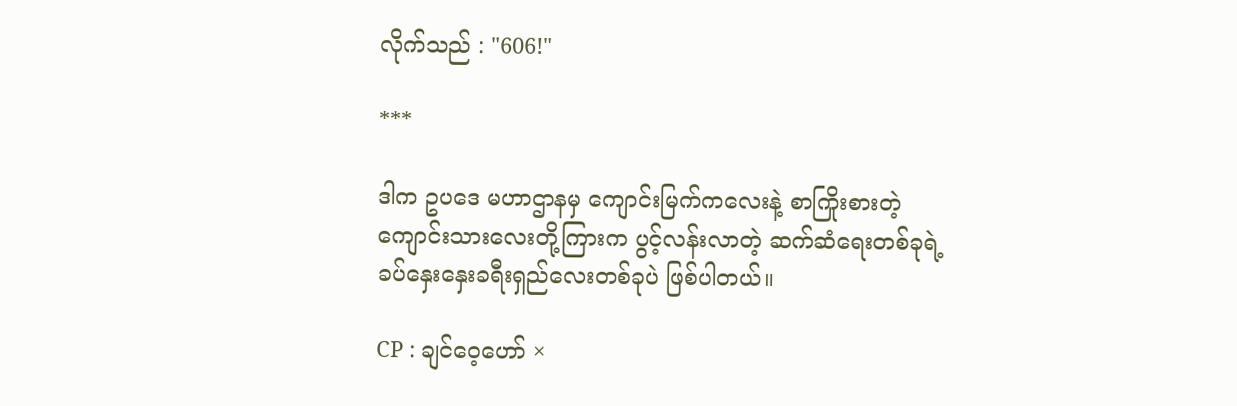လိုက်သည် : "606!"

***

ဒါက ဥပဒေ မဟာဌာနမှ ကျောင်းမြက်ကလေးနဲ့ စာကြိုးစားတဲ့ ကျောင်းသားလေးတို့ကြားက ပွင့်လန်းလာတဲ့ ဆက်ဆံရေးတစ်ခုရဲ့ ခပ်နှေးနှေးခရီးရှည်လေးတစ်ခုပဲ ဖြစ်ပါတယ်။

CP : ချင်ဝေ့ဟော် ×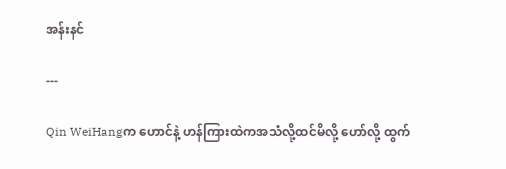အန်းနင်

---

Qin WeiHangက ဟောင်နဲ့ ဟန်ကြားထဲကအသံလို့ထင်မိလို့ ဟော်လို့ ထွက်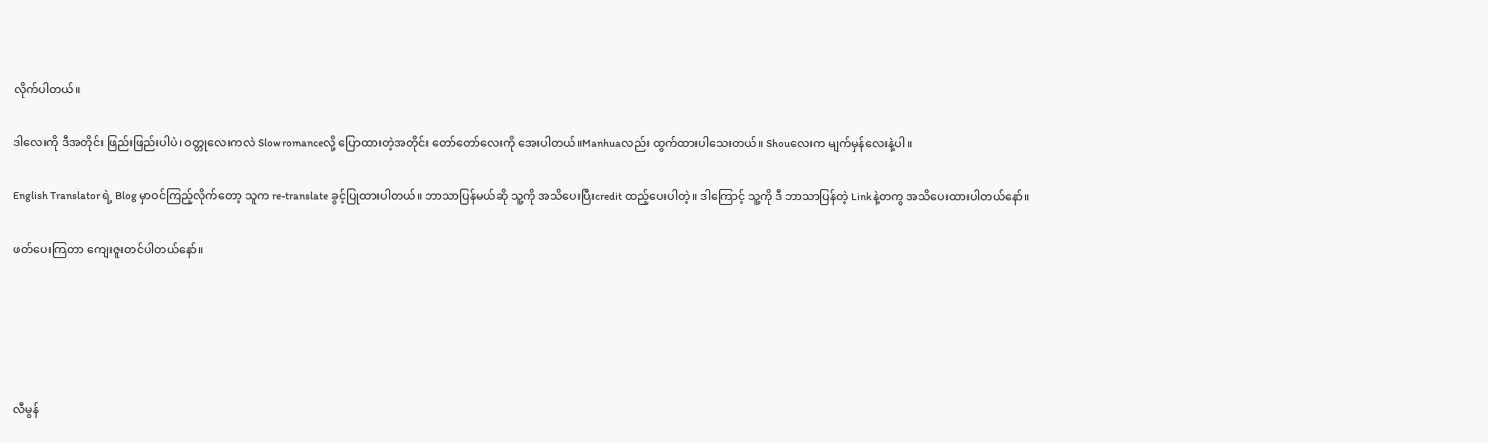လိုက်ပါတယ်။

ဒါလေးကို ဒီအတိုင်း ဖြည်းဖြည်းပါပဲ၊ ဝတ္တုလေးကလဲ Slow romanceလို့ ပြောထားတဲ့အတိုင်း တော်တော်လေးကို အေးပါတယ်။Manhuaလည်း ထွက်ထားပါသေးတယ်။ Shouလေးက မျက်မှန်လေးနဲ့ပါ။

English Translator ရဲ့ Blog မှာဝင်ကြည့်လိုက်တော့ သူက re-translate ခွင့်ပြုထားပါတယ်။ ဘာသာပြန်မယ်ဆို သူ့ကို အသိပေးပြီးcredit ထည့်ပေးပါတဲ့။ ဒါကြောင့် သူ့ကို ဒီ ဘာသာပြန်တဲ့ Linkနဲ့တကွ အသိပေးထားပါတယ်နော်။

ဖတ်ပေးကြတာ ကျေးဇူးတင်ပါတယ်နော်။





လီမွန်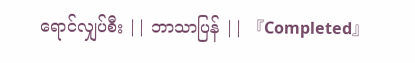ရောင်လျှပ်စီး || ဘာသာပြန် || 『Completed』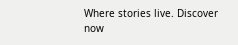Where stories live. Discover now